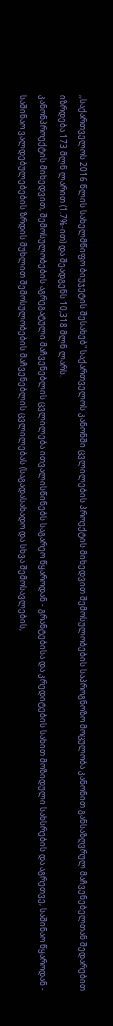,,საქართველოს 2016 წლის სახელმწიფო ბიუჯეტის შესახებ" საქართველოს კანონში ცვლილების პროექტის მიხედვით შემოსულობების საპროგნოზო მოცულობა კანონით განსაზღვრულ მაჩვენებელთან შედარებით იზრდება 173 მლნ ლარით (1.7%-ით) და შეადგენს 10,318 მლნ ლარს.
კანონპროექტის მიხედვით, შემოსულობების აგრეგატული მაჩვენებლის ცვლილება ითვალისწინებს საგარეო წყაროდან - გრანტებისა და კრედიტების სახით მოზიდული სახსრების და აგრეთვე, საშინაო წყაროდან - საშინაო ვალდებულებების ზრდის მუხლით შემოსულობების მაჩვენებლის ცვლილებას (საგადასახადო და სხვა შემოსავლების,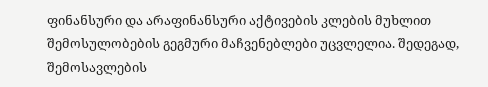ფინანსური და არაფინანსური აქტივების კლების მუხლით შემოსულობების გეგმური მაჩვენებლები უცვლელია. შედეგად, შემოსავლების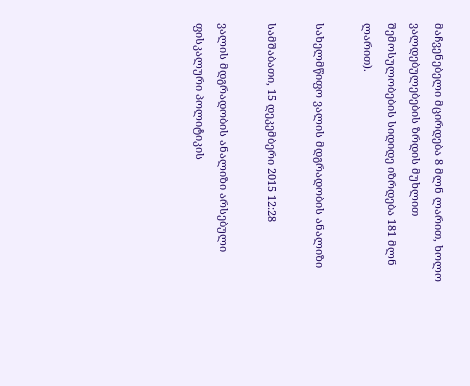მაჩვენებელი მცირდება 8 მლნ ლარით, ხოლო ვალდებულებების ზრდის მუხლით შემოსულობების სიდიდე იზრდება 181 მლნ ლარით).

სახელმწიფო ვალის მდგრადობის ანალიზი

სამშაბათი, 15 დეკემბერი 2015 12:28

ვალის მდგრადობის ანალიზი არსებული ფისკალური პოლიტიკის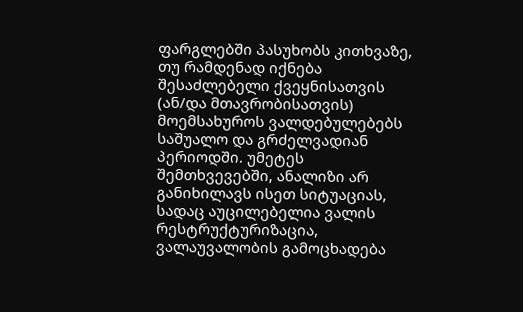ფარგლებში პასუხობს კითხვაზე, თუ რამდენად იქნება შესაძლებელი ქვეყნისათვის (ან/და მთავრობისათვის) მოემსახუროს ვალდებულებებს საშუალო და გრძელვადიან პერიოდში. უმეტეს შემთხვევებში, ანალიზი არ განიხილავს ისეთ სიტუაციას, სადაც აუცილებელია ვალის რესტრუქტურიზაცია, ვალაუვალობის გამოცხადება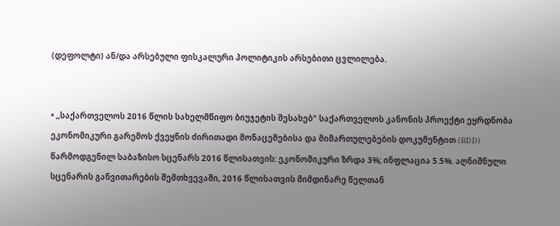(დეფოლტი) ან/და არსებული ფისკალური პოლიტიკის არსებითი ცვლილება.


• ,,საქართველოს 2016 წლის სახელმწიფო ბიუჯეტის შესახებ" საქართველოს კანონის პროექტი ეყრდნობა ეკონომიკური გარემოს ქვეყნის ძირითადი მონაცემებისა და მიმართულებების დოკუმენტით (BDD) წარმოდგენილ საბაზისო სცენარს 2016 წლისათვის: ეკონომიკური ზრდა 3%; ინფლაცია 5.5%. აღნიშნული სცენარის განვითარების შემთხვევაში, 2016 წლისათვის მიმდინარე წელთან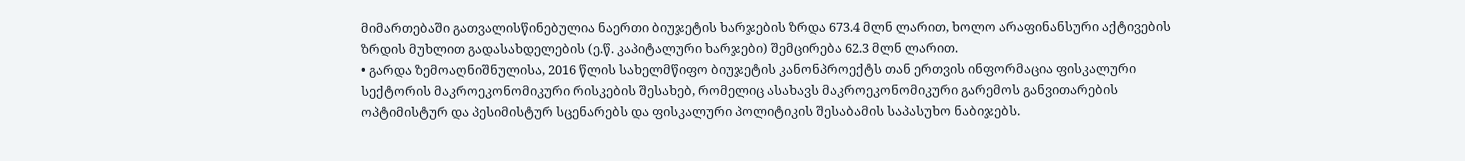მიმართებაში გათვალისწინებულია ნაერთი ბიუჯეტის ხარჯების ზრდა 673.4 მლნ ლარით, ხოლო არაფინანსური აქტივების ზრდის მუხლით გადასახდელების (ე.წ. კაპიტალური ხარჯები) შემცირება 62.3 მლნ ლარით.
• გარდა ზემოაღნიშნულისა, 2016 წლის სახელმწიფო ბიუჯეტის კანონპროექტს თან ერთვის ინფორმაცია ფისკალური სექტორის მაკროეკონომიკური რისკების შესახებ, რომელიც ასახავს მაკროეკონომიკური გარემოს განვითარების ოპტიმისტურ და პესიმისტურ სცენარებს და ფისკალური პოლიტიკის შესაბამის საპასუხო ნაბიჯებს.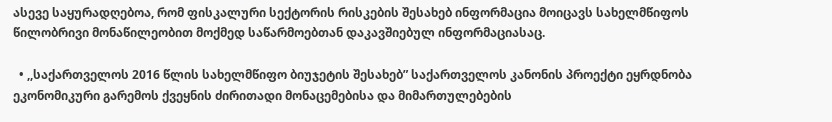ასევე საყურადღებოა, რომ ფისკალური სექტორის რისკების შესახებ ინფორმაცია მოიცავს სახელმწიფოს წილობრივი მონაწილეობით მოქმედ საწარმოებთან დაკავშიებულ ინფორმაციასაც.

  • ,,საქართველოს 2016 წლის სახელმწიფო ბიუჯეტის შესახებ” საქართველოს კანონის პროექტი ეყრდნობა ეკონომიკური გარემოს ქვეყნის ძირითადი მონაცემებისა და მიმართულებების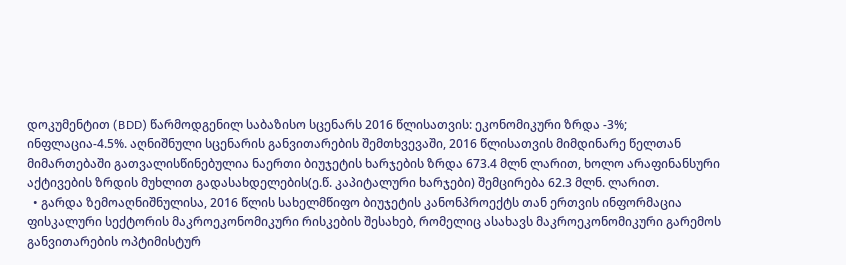დოკუმენტით (BDD) წარმოდგენილ საბაზისო სცენარს 2016 წლისათვის: ეკონომიკური ზრდა -3%; ინფლაცია-4.5%. აღნიშნული სცენარის განვითარების შემთხვევაში, 2016 წლისათვის მიმდინარე წელთან მიმართებაში გათვალისწინებულია ნაერთი ბიუჯეტის ხარჯების ზრდა 673.4 მლნ ლარით, ხოლო არაფინანსური აქტივების ზრდის მუხლით გადასახდელების(ე.წ. კაპიტალური ხარჯები) შემცირება 62.3 მლნ. ლარით.
  • გარდა ზემოაღნიშნულისა, 2016 წლის სახელმწიფო ბიუჯეტის კანონპროექტს თან ერთვის ინფორმაცია ფისკალური სექტორის მაკროეკონომიკური რისკების შესახებ, რომელიც ასახავს მაკროეკონომიკური გარემოს განვითარების ოპტიმისტურ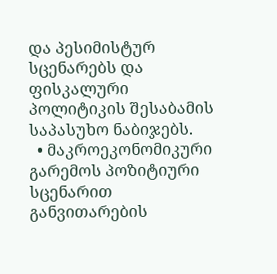და პესიმისტურ სცენარებს და ფისკალური პოლიტიკის შესაბამის საპასუხო ნაბიჯებს.
  • მაკროეკონომიკური გარემოს პოზიტიური სცენარით განვითარების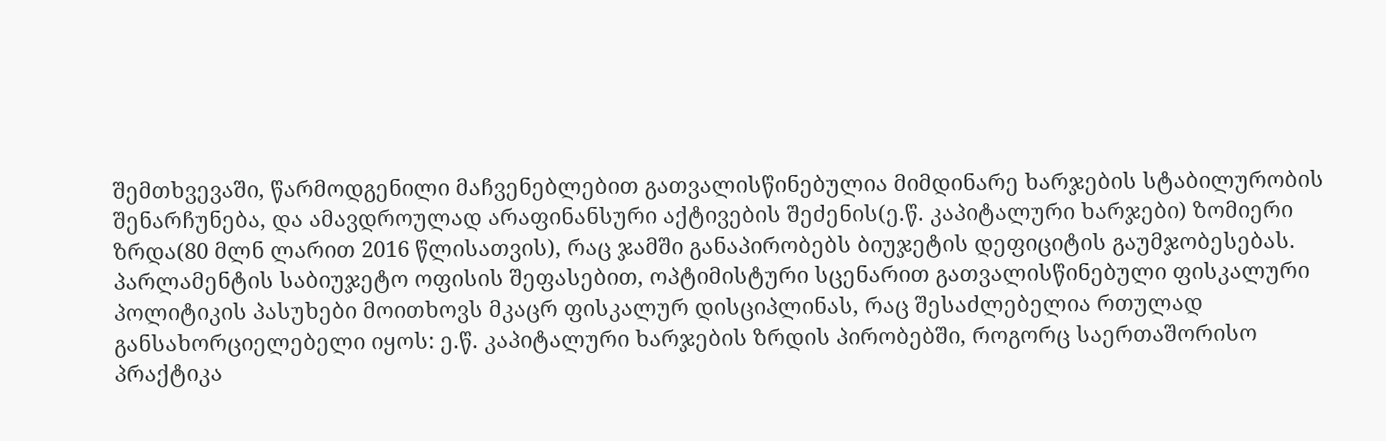შემთხვევაში, წარმოდგენილი მაჩვენებლებით გათვალისწინებულია მიმდინარე ხარჯების სტაბილურობის შენარჩუნება, და ამავდროულად არაფინანსური აქტივების შეძენის(ე.წ. კაპიტალური ხარჯები) ზომიერი ზრდა(80 მლნ ლარით 2016 წლისათვის), რაც ჯამში განაპირობებს ბიუჯეტის დეფიციტის გაუმჯობესებას. პარლამენტის საბიუჯეტო ოფისის შეფასებით, ოპტიმისტური სცენარით გათვალისწინებული ფისკალური პოლიტიკის პასუხები მოითხოვს მკაცრ ფისკალურ დისციპლინას, რაც შესაძლებელია რთულად განსახორციელებელი იყოს: ე.წ. კაპიტალური ხარჯების ზრდის პირობებში, როგორც საერთაშორისო პრაქტიკა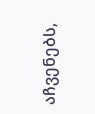აჩვენებს,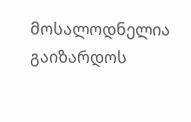მოსალოდნელია გაიზარდოს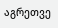აგრეთვე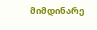მიმდინარე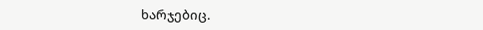ხარჯებიც.